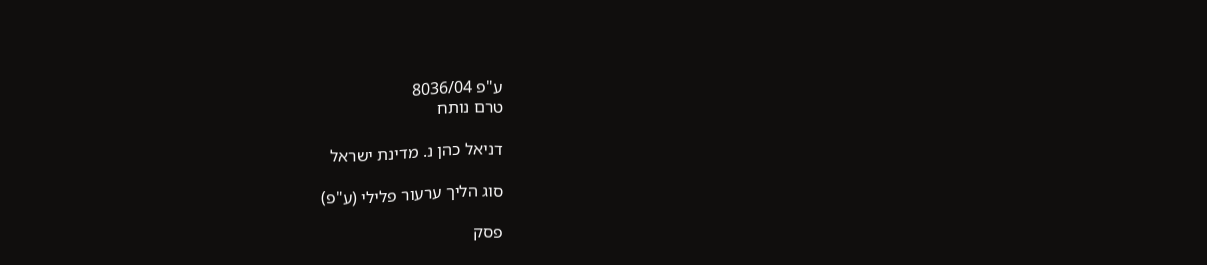ע"פ 8036/04
טרם נותח

דניאל כהן נ. מדינת ישראל

סוג הליך ערעור פלילי (ע"פ)

פסק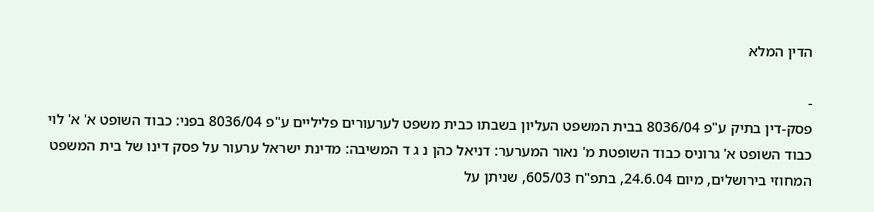הדין המלא

-
פסק-דין בתיק ע"פ 8036/04 בבית המשפט העליון בשבתו כבית משפט לערעורים פליליים ע"פ 8036/04 בפני: כבוד השופט א' א' לוי כבוד השופט א' גרוניס כבוד השופטת מ' נאור המערער: דניאל כהן נ ג ד המשיבה: מדינת ישראל ערעור על פסק דינו של בית המשפט המחוזי בירושלים, מיום 24.6.04, בתפ"ח 605/03, שניתן על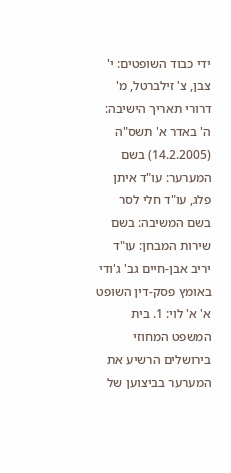ידי כבוד השופטים: י' צבן, צ' זילברטל, מ' דרורי תאריך הישיבה: ה' באדר א' תשס"ה (14.2.2005) בשם המערער: עו"ד איתן פלג, עו"ד חלי לסר בשם המשיבה: בשם שירות המבחן: עו"ד יריב אבן-חיים גב' ג'ודי באומץ פסק-דין השופט א' א' לוי: 1. בית המשפט המחוזי בירושלים הרשיע את המערער בביצוען של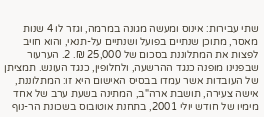שתי עבירות: אינוס ומעשה מגונה במרמה, וגזר לו 4 שנות מאסר, מתוכן שנתיים בפועל ושנתיים על-תנאי, והוא חויב לפצות את המתלוננת בסכום של 25,000 ₪. 2. הערעור שבפנינו מופנה כנגד ההרשעה, ולחלופין, כנגד העונש. תמציתן של העובדות אשר עמדו בבסיס האישום היא זו: המתלוננת, אישה צעירה, תושבת ארה"ב, המתינה בשעת ערב של אחד מימיו של חודש יולי 2001, בתחנת אוטובוס בשכונת הר-נוף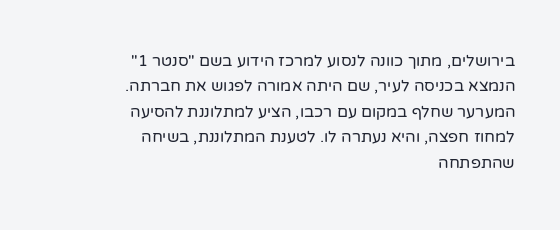בירושלים, מתוך כוונה לנסוע למרכז הידוע בשם "סנטר 1" הנמצא בכניסה לעיר, שם היתה אמורה לפגוש את חברתה. המערער שחלף במקום עם רכבו, הציע למתלוננת להסיעה למחוז חפצה, והיא נעתרה לו. לטענת המתלוננת, בשיחה שהתפתחה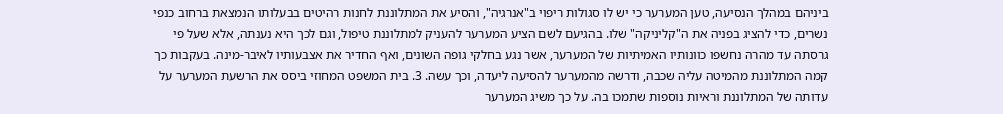ביניהם במהלך הנסיעה, טען המערער כי יש לו סגולות ריפוי ב"אנרגיה", והסיע את המתלוננת לחנות רהיטים בבעלותו הנמצאת ברחוב כנפי נשרים, כדי להציג בפניה את ה"קליניקה" שלו. בהגיעם לשם הציע המערער להעניק למתלוננת טיפול, וגם לכך היא נענתה, אלא שעל פי גרסתה עד מהרה נחשפו כוונותיו האמיתיות של המערער, אשר נגע בחלקי גופה השונים, ואף החדיר את אצבעותיו לאיבר-מינה. בעקבות כך קמה המתלוננת מהמיטה עליה שכבה, ודרשה מהמערער להסיעה ליעדה, וכך עשה. 3. בית המשפט המחוזי ביסס את הרשעת המערער על עדותה של המתלוננת וראיות נוספות שתמכו בה. על כך משיג המערער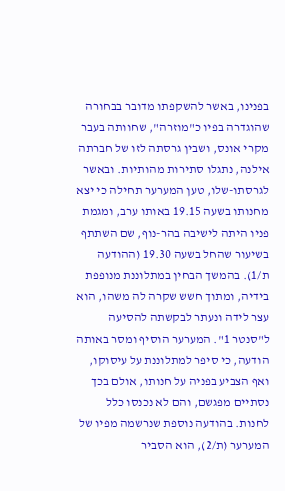בפנינו, באשר להשקפתו מדובר בבחורה שהוגדרה בפיו כ"מוזרה", שחוותה בעבר מקרי אונס, ושבין גרסתה לזו של חברתה אילנה, נתגלו סתירות מהותיות. ובאשר לגרסתו-שלו, טען המערער תחילה כי יצא מחנותו בשעה 19.15 באותו ערב, ומגמת פניו היתה לישיבה בהר-נוף, שם השתתף בשיעור שהחל בשעה 19.30 (ההודעה ת/1). בהמשך הבחין במתלוננת מנופפת בידיה, ומתוך חשש שקרה לה משהו, הוא עצר לידה ונעתר לבקשתה להסיעה ל"סנטר 1". המערער הוסיף ומסר באותה הודעה, כי סיפר למתלוננת על עיסוקו, ואף הצביע בפניה על חנותו, אולם בכך נסתיים מפגשם, והם לא נכנסו כלל לחנות. בהודעה נוספת שנרשמה מפיו של המערער (ת/2), הוא הסביר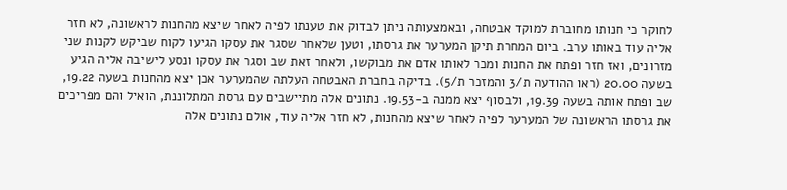לחוקר כי חנותו מחוברת למוקד אבטחה, ובאמצעותה ניתן לבדוק את טענתו לפיה לאחר שיצא מהחנות לראשונה, לא חזר אליה עוד באותו ערב. ביום המחרת תיקן המערער את גרסתו, וטען שלאחר שסגר את עסקו הגיעו לקוח שביקש לקנות שני מזרונים, ואז חזר ופתח את החנות ומכר לאותו אדם את מבוקשו, ולאחר זאת שב וסגר את עסקו ונסע לישיבה אליה הגיע בשעה 20.00 (ראו ההודעה ת/3 והמזכר ת/5). בדיקה בחברת האבטחה העלתה שהמערער אכן יצא מהחנות בשעה 19.22, שב ופתח אותה בשעה 19.39, ולבסוף יצא ממנה ב-19.53. נתונים אלה מתיישבים עם גרסת המתלוננת, הואיל והם מפריכים את גרסתו הראשונה של המערער לפיה לאחר שיצא מהחנות, לא חזר אליה עוד, אולם נתונים אלה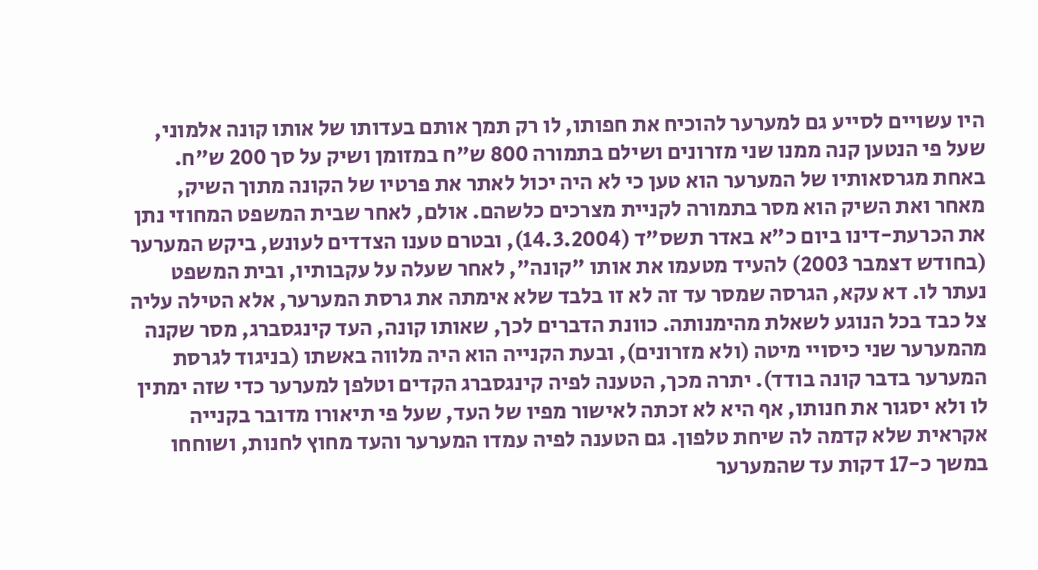היו עשויים לסייע גם למערער להוכיח את חפותו, לו רק תמך אותם בעדותו של אותו קונה אלמוני, שעל פי הנטען קנה ממנו שני מזרונים ושילם בתמורה 800 ש"ח במזומן ושיק על סך 200 ש"ח. באחת מגרסאותיו של המערער הוא טען כי לא היה יכול לאתר את פרטיו של הקונה מתוך השיק, מאחר ואת השיק הוא מסר בתמורה לקניית מצרכים כלשהם. אולם, לאחר שבית המשפט המחוזי נתן את הכרעת-דינו ביום כ"א באדר תשס"ד (14.3.2004), ובטרם טענו הצדדים לעונש, ביקש המערער (בחודש דצמבר 2003) להעיד מטעמו את אותו "קונה", לאחר שעלה על עקבותיו, ובית המשפט נעתר לו. דא עקא, הגרסה שמסר עד זה לא זו בלבד שלא אימתה את גרסת המערער, אלא הטילה עליה צל כבד בכל הנוגע לשאלת מהימנותה. כוונת הדברים לכך, שאותו קונה, העד קינגסברג, מסר שקנה מהמערער שני כיסויי מיטה (ולא מזרונים), ובעת הקנייה הוא היה מלווה באשתו (בניגוד לגרסת המערער בדבר קונה בודד). יתרה מכך, הטענה לפיה קינגסברג הקדים וטלפן למערער כדי שזה ימתין לו ולא יסגור את חנותו, אף היא לא זכתה לאישור מפיו של העד, שעל פי תיאורו מדובר בקנייה אקראית שלא קדמה לה שיחת טלפון. גם הטענה לפיה עמדו המערער והעד מחוץ לחנות, ושוחחו במשך כ-17 דקות עד שהמערער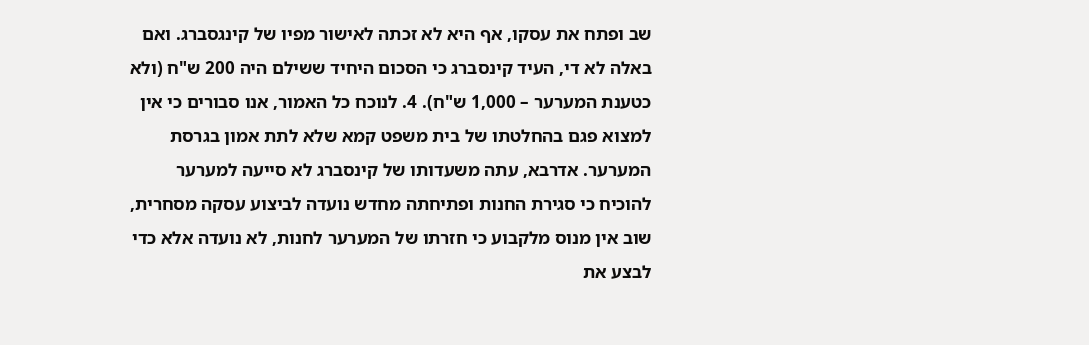שב ופתח את עסקו, אף היא לא זכתה לאישור מפיו של קינגסברג. ואם באלה לא די, העיד קינסברג כי הסכום היחיד ששילם היה 200 ש"ח (ולא כטענת המערער – 1,000 ש"ח). 4. לנוכח כל האמור, אנו סבורים כי אין למצוא פגם בהחלטתו של בית משפט קמא שלא לתת אמון בגרסת המערער. אדרבא, עתה משעדותו של קינסברג לא סייעה למערער להוכיח כי סגירת החנות ופתיחתה מחדש נועדה לביצוע עסקה מסחרית, שוב אין מנוס מלקבוע כי חזרתו של המערער לחנות, לא נועדה אלא כדי לבצע את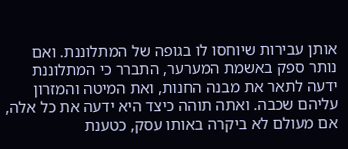אותן עבירות שיוחסו לו בגופה של המתלוננת. ואם נותר ספק באשמת המערער, התברר כי המתלוננת ידעה לתאר את מבנה החנות, ואת המיטה והמזרון עליהם שכבה. ואתה תוהה כיצד היא ידעה את כל אלה, אם מעולם לא ביקרה באותו עסק, כטענת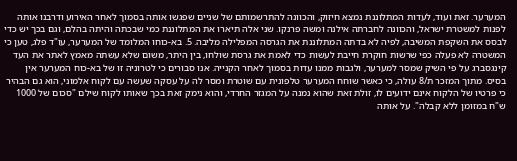המערער. זאת ועוד, לעדות המתלוננת נמצא חיזוק, והכוונה להתרשמותם של שניים שפגשו אותה בסמוך לאחר האירוע ודרבנו אותה לפנות למשטרת ישראל, והכוונה לחברתה אילנה ומשה פרנקו. שני אלה תיארו את המתלוננת כמי שבכתה והיתה בהלם, וגם בכך יש כדי לבסס את השקפת המשיבה, לפיה לא בדתה המתלוננת את הגרסה המפלילה מליבה. 5. בא-כוחו המלומד של המערער, עו"ד פלג, טען כי המשטרה לא פעלה כפי שרשות חוקרת חייבת לעשות כדי לאמת את גרסת שולחו, בין היתר, משום שלא עשתה מאמץ לאתר את העד קינגסברג על פי השיק שמסר למערער, ולגבות ממנו עדות בסמוך לאחר הקנייה. אנו סבורים כי לטרוניה זו של בא-כוח המערער אין בסיס. מתוך המזכר ת/8 עולה, כי כאשר שוחח המערער טלפונית עם שוטרת ומסר לה על עסקה שעשה עם לקוח אלמוני, הוא גם הבהיר כי פרטיו של הלקוח אינם ידועים לו, זולת זאת שהוא נמנה על המגזר החרדי, והוא נימק זאת בכך שאותו לקוח שילם "סכום של 1000 ש"ח במזומן ללא קבלה". על אותה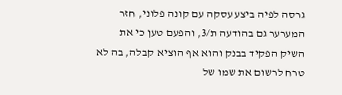גרסה לפיה ביצע עסקה עם קונה פלוני, חזר המערער גם בהודעה ת/3, והפעם טען כי את השיק הפקיד בבנק והוא אף הוציא קבלה, בה לא טרח לרשום את שמו של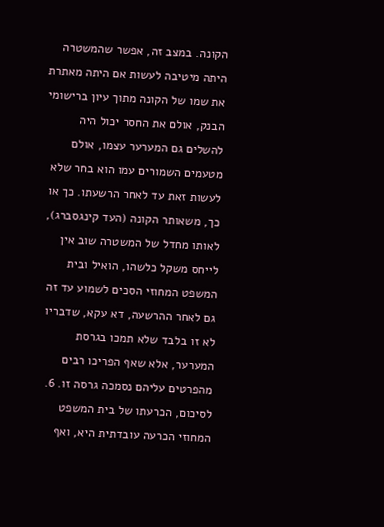הקונה. במצב זה, אפשר שהמשטרה היתה מיטיבה לעשות אם היתה מאתרת את שמו של הקונה מתוך עיון ברישומי הבנק, אולם את החסר יכול היה להשלים גם המערער עצמו, אולם מטעמים השמורים עמו הוא בחר שלא לעשות זאת עד לאחר הרשעתו. כך או כך, משאותר הקונה (העד קינגסברג), לאותו מחדל של המשטרה שוב אין לייחס משקל כלשהו, הואיל ובית המשפט המחוזי הסכים לשמוע עד זה גם לאחר ההרשעה, דא עקא, שדבריו לא זו בלבד שלא תמכו בגרסת המערער, אלא שאף הפריכו רבים מהפרטים עליהם נסמכה גרסה זו. 6. לסיכום, הכרעתו של בית המשפט המחוזי הכרעה עובדתית היא, ואף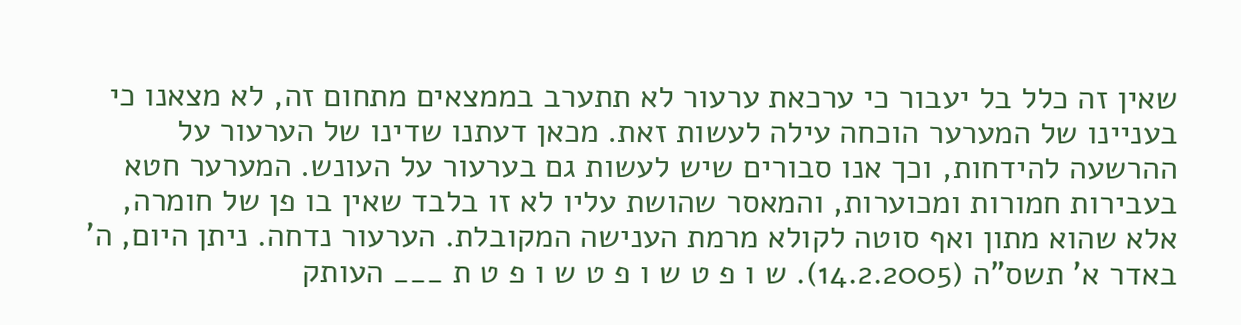שאין זה כלל בל יעבור כי ערכאת ערעור לא תתערב בממצאים מתחום זה, לא מצאנו כי בעניינו של המערער הוכחה עילה לעשות זאת. מכאן דעתנו שדינו של הערעור על ההרשעה להידחות, וכך אנו סבורים שיש לעשות גם בערעור על העונש. המערער חטא בעבירות חמורות ומכוערות, והמאסר שהושת עליו לא זו בלבד שאין בו פן של חומרה, אלא שהוא מתון ואף סוטה לקולא מרמת הענישה המקובלת. הערעור נדחה. ניתן היום, ה' באדר א' תשס"ה (14.2.2005). ש ו פ ט ש ו פ ט ש ו פ ט ת ___ העותק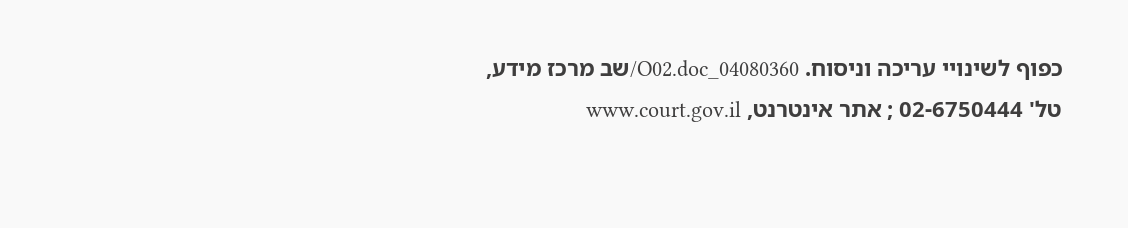כפוף לשינויי עריכה וניסוח. 04080360_O02.doc/שב מרכז מידע, טל' 02-6750444 ; אתר אינטרנט, www.court.gov.il